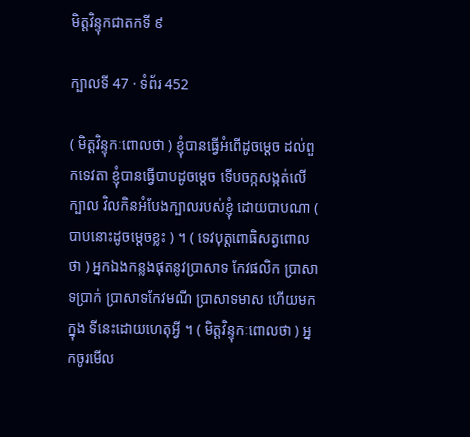មិត្តវិន្ទុកជាតកទី ៩

ក្បាលទី 47 · ទំព័រ 452

( មិត្តវិន្ទុកៈពោលថា ) ខ្ញុំបានធ្វើអំពើដូចម្តេច ដល់ពួកទេវតា ខ្ញុំបានធ្វើបាបដូចម្តេច ទើបចក្កសង្កត់លើក្បាល វិលកិនអំបែងក្បាលរបស់ខ្ញុំ ដោយបាបណា ( បាបនោះដូចម្តេចខ្លះ ) ។ ( ទេវបុត្តពោធិសត្វពោលថា ) អ្នកឯងកន្លងផុតនូវប្រាសាទ កែវផលិក ប្រាសាទប្រាក់ ប្រាសាទកែវមណី ប្រាសាទមាស ហើយមកក្នុង ទីនេះដោយហេតុអ្វី ។ ( មិត្តវិន្ទុកៈពោលថា ) អ្នកចូរមើល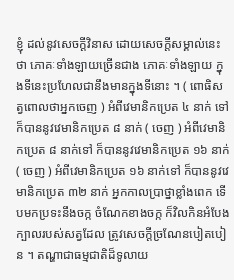ខ្ញុំ ដល់នូវសេចក្តីវិនាស ដោយសេចក្តីសម្គាល់នេះថា ភោគៈទាំងឡាយច្រើនជាង ភោគៈទាំងឡាយ ក្នុងទីនេះប្រហែលជានឹងមានក្នុងទីនោះ ។ ( ពោធិសត្វពោលថាអ្នកចេញ ) អំពីវេមានិកប្រេត ៤ នាក់ ទៅ ក៏បាននូវវេមានិកប្រេត ៨ នាក់ ( ចេញ ) អំពីវេមានិកប្រេត ៨ នាក់ទៅ ក៏បាននូវវេមានិកប្រេត ១៦ នាក់ ( ចេញ ) អំពីវេមានិកប្រេត ១៦ នាក់ទៅ ក៏បាននូវវេមានិកប្រេត ៣២ នាក់ អ្នកកាលប្រាថ្នាខ្លាំងពេក ទើបមកប្រទះនឹងចក្ក ចំណែកខាងចក្ក ក៏វិលកិនអំបែងក្បាលរបស់សត្វដែល ត្រូវសេចក្តីច្រណែនបៀតបៀន ។ តណ្ហាជាធម្មជាតិដ៏ទូលាយ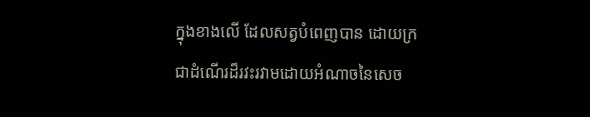ក្នុងខាងលើ ដែលសត្វបំពេញបាន ដោយក្រ ជាដំណើរដ៏រវះរវាមដោយអំណាចនៃសេច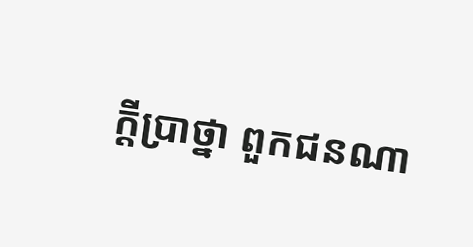ក្តីប្រាថ្នា ពួកជនណា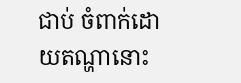ជាប់ ចំពាក់ដោយតណ្ហានោះ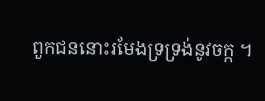ពួកជននោះរមែងទ្រទ្រង់នូវចក្ក ។